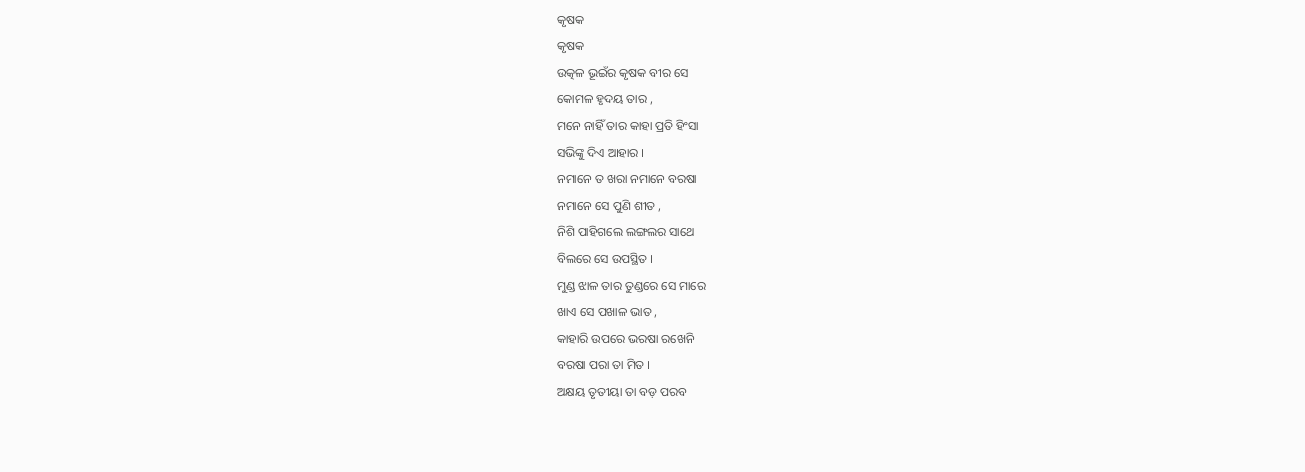କୃଷକ
କୃଷକ
ଉତ୍କଳ ଭୂଇଁର କୃଷକ ବୀର ସେ
କୋମଳ ହୃଦୟ ତାର ,
ମନେ ନାହିଁ ତାର କାହା ପ୍ରତି ହିଂସା
ସଭିଙ୍କୁ ଦିଏ ଆହାର ।
ନମାନେ ତ ଖରା ନମାନେ ବରଷା
ନମାନେ ସେ ପୁଣି ଶୀତ ,
ନିଶି ପାହିଗଲେ ଲଙ୍ଗଲର ସାଥେ
ବିଲରେ ସେ ଉପସ୍ଥିତ ।
ମୁଣ୍ଡ ଝାଳ ତାର ତୁଣ୍ଡରେ ସେ ମାରେ
ଖାଏ ସେ ପଖାଳ ଭାତ ,
କାହାରି ଉପରେ ଭରଷା ରଖେନି
ବରଷା ପରା ତା ମିତ ।
ଅକ୍ଷୟ ତୃତୀୟା ତା ବଡ଼ ପରବ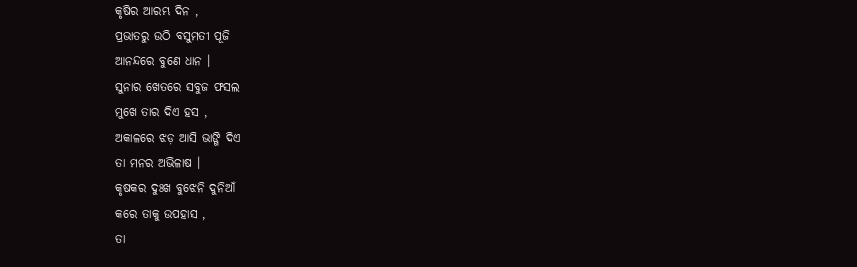କୃଷିର ଆରମ୍ଭ ଦିନ ,
ପ୍ରଭାତରୁ ଉଠି ବସୁମତୀ ପୂଜି
ଆନନ୍ଦରେ ବୁଣେ ଧାନ ।
ସୁନାର ଖେତରେ ସବୁଜ ଫସଲ
ମୁଖେ ତାର ଦିଏ ହସ ,
ଅକାଳରେ ଝଡ଼ ଆସି ଭାଙ୍ଗି ଦିଏ
ତା ମନର ଅଭିଳାଷ ।
କୃଷକର ଦୁଃଖ ବୁଝେନି ଦୁନିଆଁ
କରେ ତାକୁ ଉପହାସ ,
ତା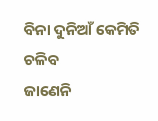ବିନା ଦୁନିଆଁ କେମିତି ଚଳିବ
ଜାଣେନି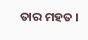ତାର ମହତ ।